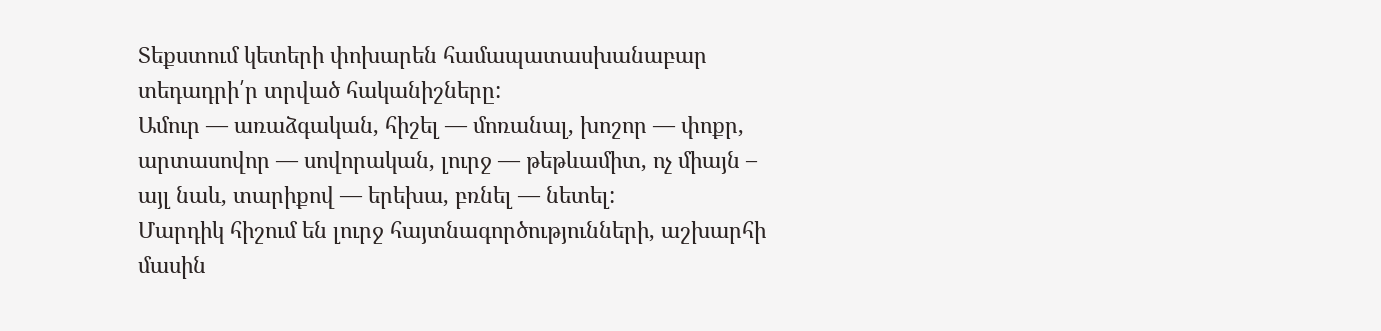Տեքստում կետերի փոխարեն համապատասխանաբար տեդադրի՛ր տրված հականիշները:
Ամուր — առաձգական, հիշել — մոռանալ, խոշոր — փոքր, արտասովոր — սովորական, լուրջ — թեթևամիտ, ոչ միայն – այլ նաև, տարիքով — երեխա, բռնել — նետել:
Մարդիկ հիշում են լուրջ հայտնագործությունների, աշխարհի մասին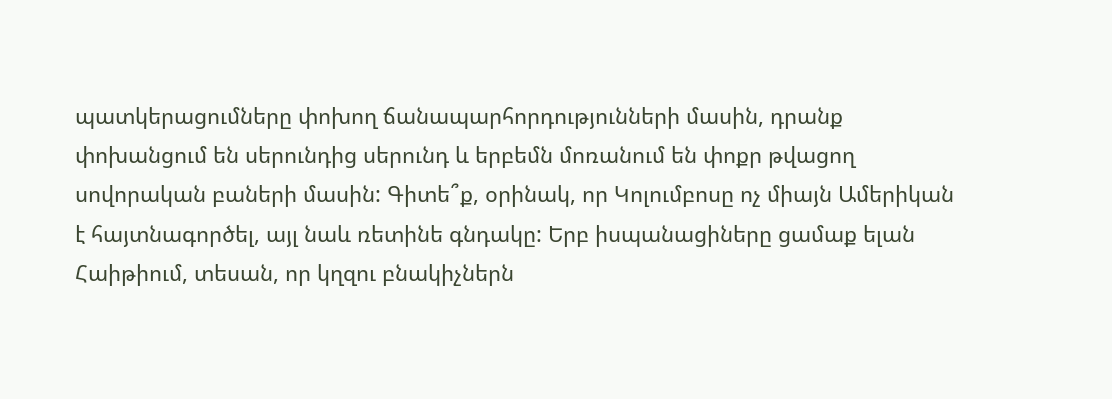պատկերացումները փոխող ճանապարհորդությունների մասին, դրանք փոխանցում են սերունդից սերունդ և երբեմն մոռանում են փոքր թվացող սովորական բաների մասին: Գիտե՞ք, օրինակ, որ Կոլումբոսը ոչ միայն Ամերիկան է հայտնագործել, այլ նաև ռետինե գնդակը: Երբ իսպանացիները ցամաք ելան Հաիթիում, տեսան, որ կղզու բնակիչներն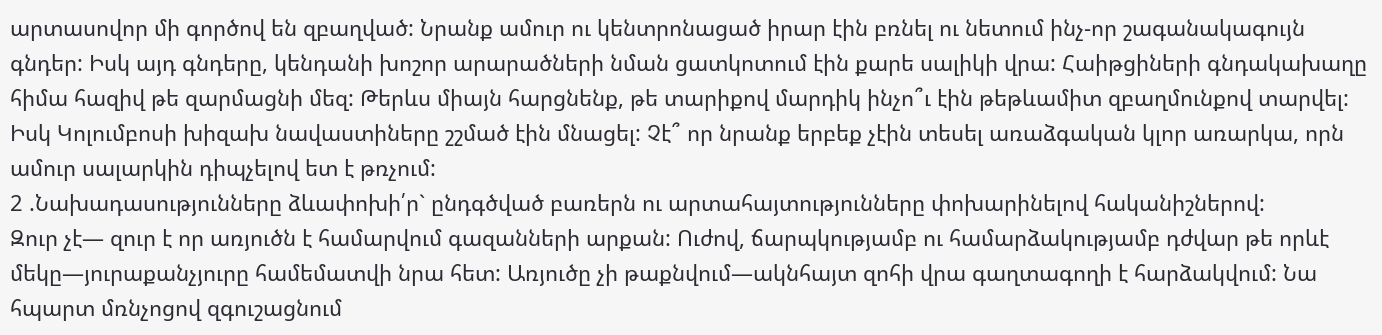արտասովոր մի գործով են զբաղված: Նրանք ամուր ու կենտրոնացած իրար էին բռնել ու նետում ինչ-որ շագանակագույն գնդեր: Իսկ այդ գնդերը, կենդանի խոշոր արարածների նման ցատկոտում էին քարե սալիկի վրա: Հաիթցիների գնդակախաղը հիմա հազիվ թե զարմացնի մեզ: Թերևս միայն հարցնենք, թե տարիքով մարդիկ ինչո՞ւ էին թեթևամիտ զբաղմունքով տարվել: Իսկ Կոլումբոսի խիզախ նավաստիները շշմած էին մնացել: Չէ՞ որ նրանք երբեք չէին տեսել առաձգական կլոր առարկա, որն ամուր սալարկին դիպչելով ետ է թռչում:
2 .Նախադասությունները ձևափոխի՛ր` ընդգծված բառերն ու արտահայտությունները փոխարինելով հականիշներով:
Զուր չէ— զուր է որ առյուծն է համարվում գազանների արքան: Ուժով, ճարպկությամբ ու համարձակությամբ դժվար թե որևէ մեկը—յուրաքանչյուրը համեմատվի նրա հետ: Առյուծը չի թաքնվում—ակնհայտ զոհի վրա գաղտագողի է հարձակվում: Նա հպարտ մռնչոցով զգուշացնում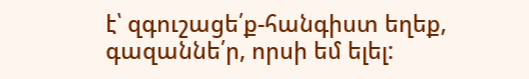է՝ զգուշացե՛ք-հանգիստ եղեք, գազաննե՛ր, որսի եմ ելել: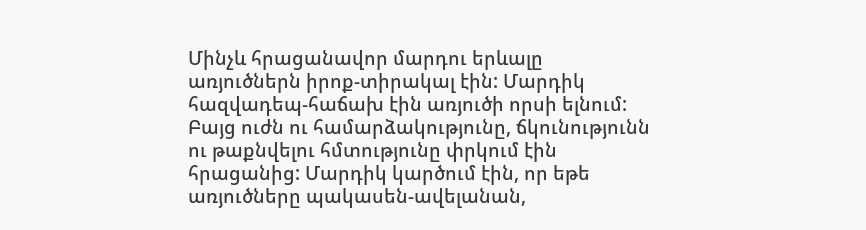Մինչև հրացանավոր մարդու երևալը առյուծներն իրոք-տիրակալ էին: Մարդիկ հազվադեպ-հաճախ էին առյուծի որսի ելնում: Բայց ուժն ու համարձակությունը, ճկունությունն ու թաքնվելու հմտությունը փրկում էին հրացանից: Մարդիկ կարծում էին, որ եթե առյուծները պակասեն-ավելանան,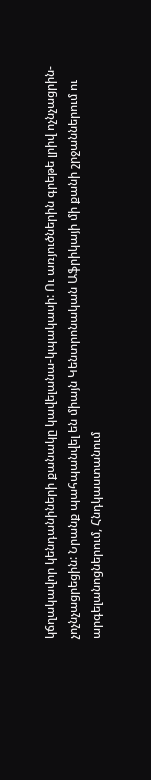կճղակավոր կենդանիների քանակը կավելանա-կպակասի: Ու առյուծներին գրեթե լրիվ ոչնչացրին-չոչնչացրեցին: Նրանք պահպանվել են միայն Կենտրոնական Աֆրիկայի մի քանի շրջաններում ու արգելանոցներում, Հնդկաստանում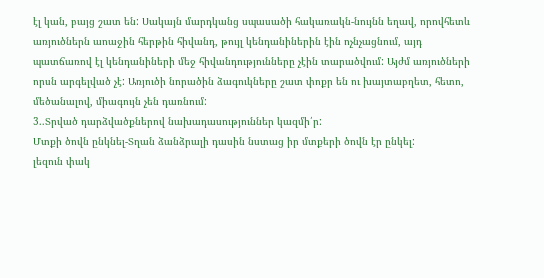էլ կան, բայց շատ են: Սակայն մարդկանց սպասածի հակառակն-նույնն եղավ, որովհետև առյուծներն աոաջին հերթին հիվանդ, թույլ կենդանիներին էին ոչնչացնում, այդ պատճառով էլ կենդանիների մեջ հիվանդությունները չէին տարածվում: Այժմ առյուծների որսն արգելված չէ: Առյուծի նորածին ձագուկները շատ փոքր են ու խայտաբղետ, հետո, մեծանալով, միագույն չեն դառնում:
3..Տրված դարձվածքներով նախադասություններ կազմի՛ր:
Մտքի ծովն ընկնել-Տղան ձանձրալի դասին նստաց իր մտքերի ծովն էր ընկել:
լեզուն փակ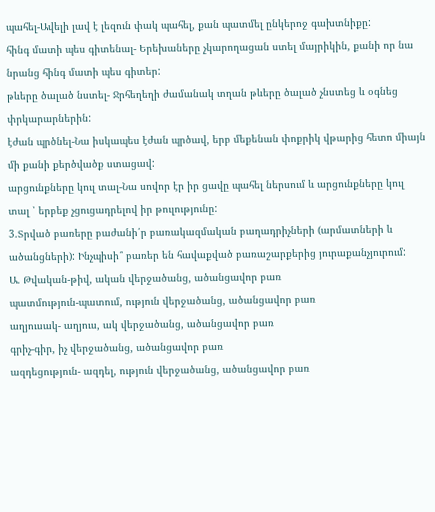պահել-Ավելի լավ է լեզուն փակ պահել, քան պատմել ընկերոջ գախտնիքը:
հինգ մատի պես գիտենալ- Երեխաները չկարողացան ստել մայրիկին, քանի որ նա նրանց հինգ մատի պես գիտեր:
թևերը ծալած նստել- Ջրհեղեղի ժամանակ տղան թևերը ծալած չնստեց և օգնեց փրկարարներին:
էժան պրծնել-Նա իսկապես էժան պրծավ, երբ մեքենան փոքրիկ վթարից հետո միայն մի քանի քերծվածք ստացավ:
արցունքները կուլ տալ-Նա սովոր էր իր ցավը պահել ներսում և արցունքները կուլ տալ ՝ երբեք չցուցադրելով իր թուլությունը:
3.Տրված բառերը բաժանի՛ր բառակազմական բաղադրիչների (արմատների և ածանցների): Ինչպիսի՞ բառեր են հավաքված բառաշարքերից յուրաքանչյուրում:
Ա. Թվական-թիվ, ական վերջածանց, ածանցավոր բառ
պատմություն-պատում, ություն վերջածանց, ածանցավոր բառ
աղյուսակ- աղյուս, ակ վերջածանց, ածանցավոր բառ
գրիչ-գիր, իչ վերջածանց, ածանցավոր բառ
ազդեցություն- ազդել, ություն վերջածանց, ածանցավոր բառ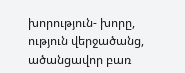խորություն- խորը, ություն վերջածանց, ածանցավոր բառ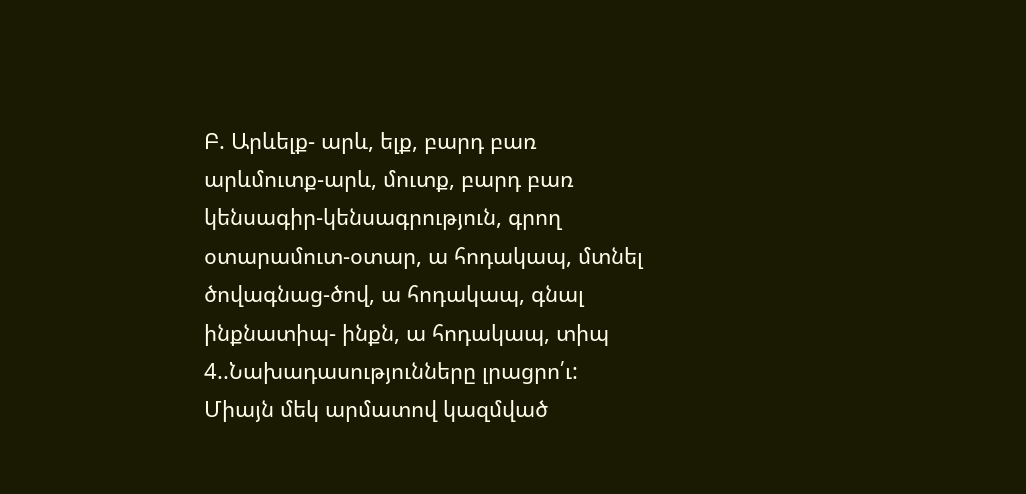Բ. Արևելք- արև, ելք, բարդ բառ
արևմուտք-արև, մուտք, բարդ բառ
կենսագիր-կենսագրություն, գրող
օտարամուտ-օտար, ա հոդակապ, մտնել
ծովագնաց-ծով, ա հոդակապ, գնալ
ինքնատիպ- ինքն, ա հոդակապ, տիպ
4..Նախադասությունները լրացրո՛ւ:
Միայն մեկ արմատով կազմված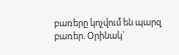բառերը կոչվում են պարզ բառեր. Օրինակ`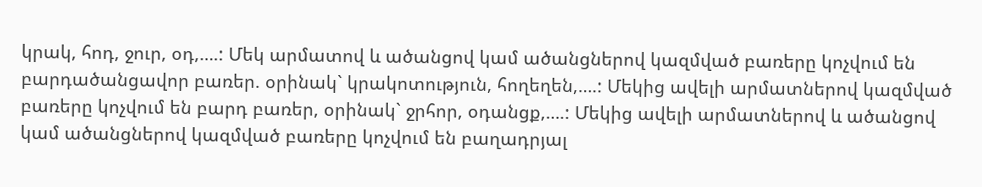կրակ, հոդ, ջուր, օդ,….: Մեկ արմատով և ածանցով կամ ածանցներով կազմված բառերը կոչվում են բարդածանցավոր բառեր. օրինակ` կրակոտություն, հողեղեն,….: Մեկից ավելի արմատներով կազմված բառերը կոչվում են բարդ բառեր, օրինակ` ջրհոր, օդանցք,….: Մեկից ավելի արմատներով և ածանցով կամ ածանցներով կազմված բառերը կոչվում են բաղադրյալ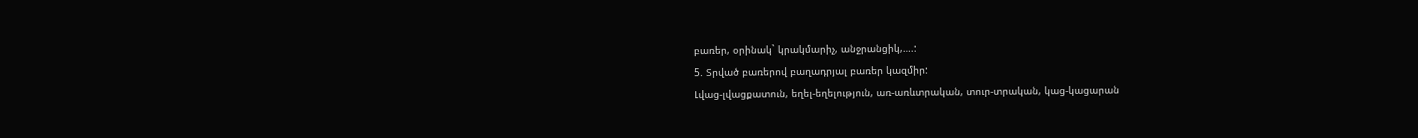բառեր, օրինակ` կրակմարիչ, անջրանցիկ,….:
5. Տրված բառերով բաղադրյալ բառեր կազմիր:
Լվաց-լվացքատուն, եղել-եղելություն, առ-առևտրական, տուր-տրական, կաց-կացարան